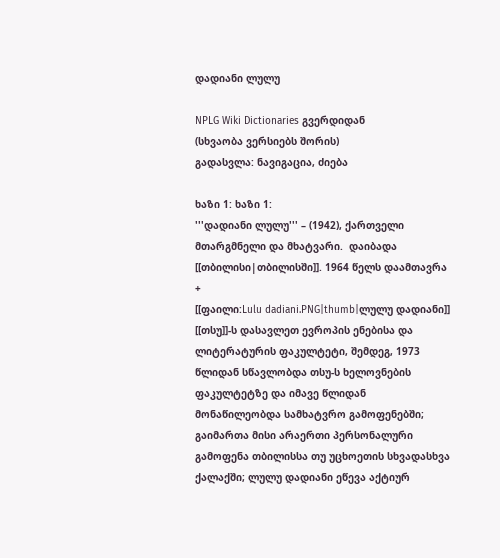დადიანი ლულუ

NPLG Wiki Dictionaries გვერდიდან
(სხვაობა ვერსიებს შორის)
გადასვლა: ნავიგაცია, ძიება

ხაზი 1: ხაზი 1:
'''დადიანი ლულუ''' – (1942), ქართველი მთარგმნელი და მხატვარი.  დაიბადა [[თბილისი|თბილისში]]. 1964 წელს დაამთავრა
+
[[ფაილი:Lulu dadiani.PNG|thumb|ლულუ დადიანი]]
[[თსუ]]-ს დასავლეთ ევროპის ენებისა და ლიტერატურის ფაკულტეტი, შემდეგ, 1973 წლიდან სწავლობდა თსუ-ს ხელოვნების ფაკულტეტზე და იმავე წლიდან მონაწილეობდა სამხატვრო გამოფენებში; გაიმართა მისი არაერთი პერსონალური გამოფენა თბილისსა თუ უცხოეთის სხვადასხვა ქალაქში; ლულუ დადიანი ეწევა აქტიურ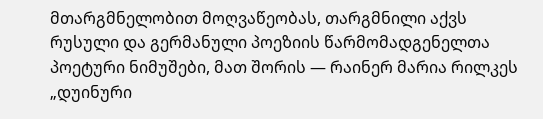მთარგმნელობით მოღვაწეობას, თარგმნილი აქვს რუსული და გერმანული პოეზიის წარმომადგენელთა პოეტური ნიმუშები, მათ შორის — რაინერ მარია რილკეს „დუინური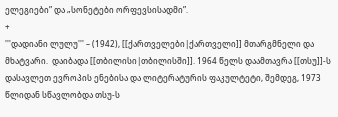ელეგიები” და „სონეტები ორფევსისადმი”.
+
'''დადიანი ლულუ''' – (1942), [[ქართველები|ქართველი]] მთარგმნელი და მხატვარი.  დაიბადა [[თბილისი|თბილისში]]. 1964 წელს დაამთავრა [[თსუ]]-ს დასავლეთ ევროპის ენებისა და ლიტერატურის ფაკულტეტი, შემდეგ, 1973 წლიდან სწავლობდა თსუ-ს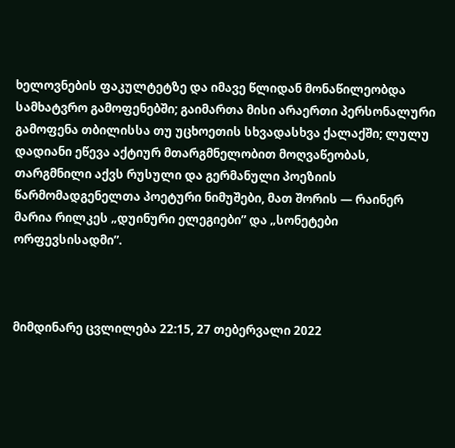ხელოვნების ფაკულტეტზე და იმავე წლიდან მონაწილეობდა სამხატვრო გამოფენებში; გაიმართა მისი არაერთი პერსონალური გამოფენა თბილისსა თუ უცხოეთის სხვადასხვა ქალაქში; ლულუ დადიანი ეწევა აქტიურ მთარგმნელობით მოღვაწეობას, თარგმნილი აქვს რუსული და გერმანული პოეზიის წარმომადგენელთა პოეტური ნიმუშები, მათ შორის — რაინერ მარია რილკეს „დუინური ელეგიები” და „სონეტები ორფევსისადმი”.



მიმდინარე ცვლილება 22:15, 27 თებერვალი 2022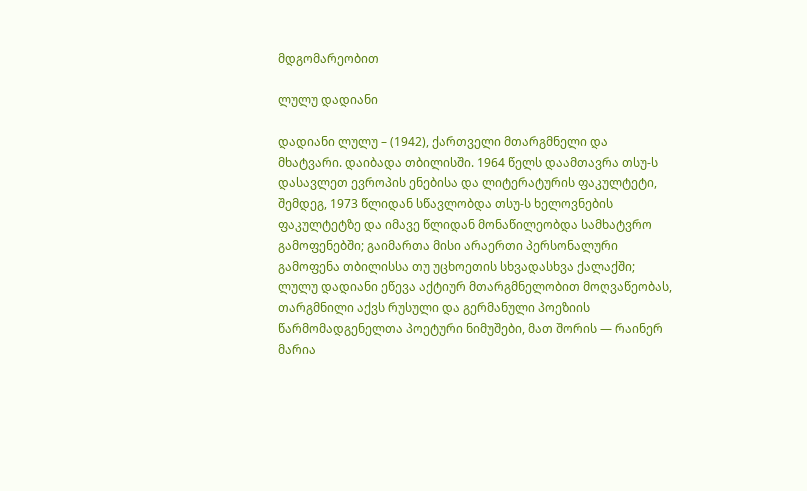მდგომარეობით

ლულუ დადიანი

დადიანი ლულუ – (1942), ქართველი მთარგმნელი და მხატვარი. დაიბადა თბილისში. 1964 წელს დაამთავრა თსუ-ს დასავლეთ ევროპის ენებისა და ლიტერატურის ფაკულტეტი, შემდეგ, 1973 წლიდან სწავლობდა თსუ-ს ხელოვნების ფაკულტეტზე და იმავე წლიდან მონაწილეობდა სამხატვრო გამოფენებში; გაიმართა მისი არაერთი პერსონალური გამოფენა თბილისსა თუ უცხოეთის სხვადასხვა ქალაქში; ლულუ დადიანი ეწევა აქტიურ მთარგმნელობით მოღვაწეობას, თარგმნილი აქვს რუსული და გერმანული პოეზიის წარმომადგენელთა პოეტური ნიმუშები, მათ შორის — რაინერ მარია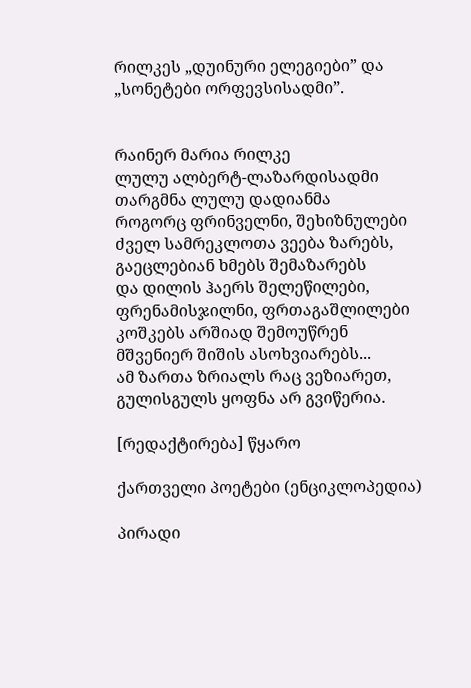რილკეს „დუინური ელეგიები” და „სონეტები ორფევსისადმი”.


რაინერ მარია რილკე
ლულუ ალბერტ-ლაზარდისადმი
თარგმნა ლულუ დადიანმა
როგორც ფრინველნი, შეხიზნულები
ძველ სამრეკლოთა ვეება ზარებს,
გაეცლებიან ხმებს შემაზარებს
და დილის ჰაერს შელეწილები,
ფრენამისჯილნი, ფრთაგაშლილები
კოშკებს არშიად შემოუწრენ
მშვენიერ შიშის ასოხვიარებს...
ამ ზართა ზრიალს რაც ვეზიარეთ,
გულისგულს ყოფნა არ გვიწერია.

[რედაქტირება] წყარო

ქართველი პოეტები (ენციკლოპედია)

პირადი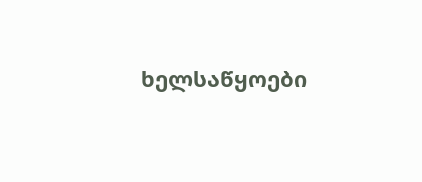ხელსაწყოები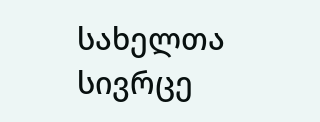სახელთა სივრცე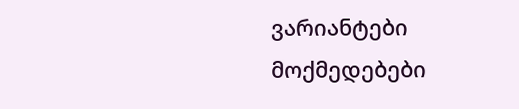ვარიანტები
მოქმედებები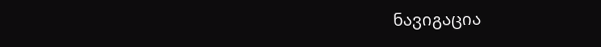ნავიგაცია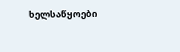ხელსაწყოები